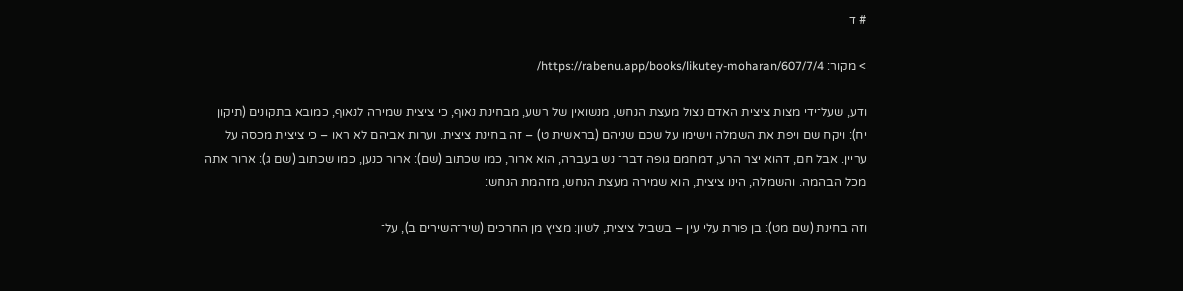# ד

> מקור: https://rabenu.app/books/likutey-moharan/607/7/4/

ודע, שעל־ידי מצות ציצית האדם נצול מעצת הנחש, מנשואין של רשע, מבחינת נאוף, כי ציצית שמירה לנאוף, כמובא בתקונים (תיקון יח): ויקח שם ויפת את השמלה וישימו על שכם שניהם (בראשית ט) – זה בחינת ציצית. וערות אביהם לא ראו – כי ציצית מכסה על עריין. אבל חם, דהוא יצר הרע, דמחמם גופה דבר־ נש בעברה, הוא ארור, כמו שכתוב (שם): ארור כנען, כמו שכתוב (שם ג): ארור אתה מכל הבהמה. והשמלה, הינו ציצית, הוא שמירה מעצת הנחש, מזהמת הנחש:

וזה בחינת (שם מט): בן פורת עלי עין – בשביל ציצית, לשון: מציץ מן החרכים (שיר־השירים ב), על־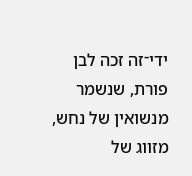ידי־זה זכה לבן פורת, שנשמר מנשואין של נחש, מזווג של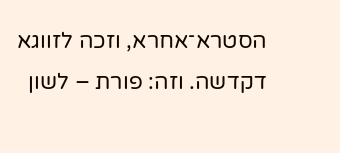הסטרא־אחרא, וזכה לזווגא דקדשה. וזה: פורת – לשון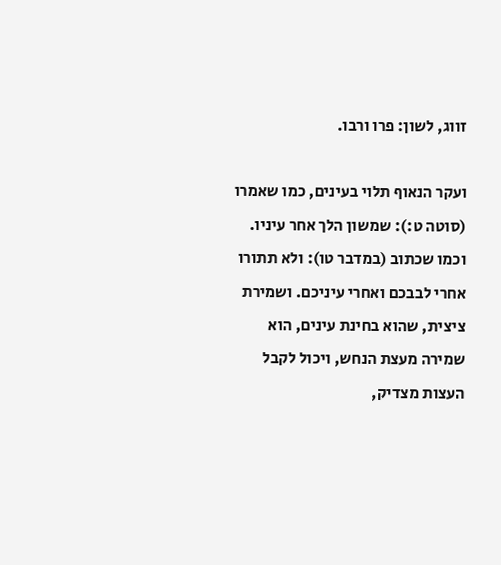זווג, לשון: פרו ורבו.

ועקר הנאוף תלוי בעינים, כמו שאמרו (סוטה ט:): שמשון הלך אחר עיניו. וכמו שכתוב (במדבר טו): ולא תתורו אחרי לבבכם ואחרי עיניכם. ושמירת ציצית, שהוא בחינת עינים, הוא שמירה מעצת הנחש, ויכול לקבל העצות מצדיק,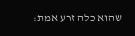שהוא כלה זרע אמת: